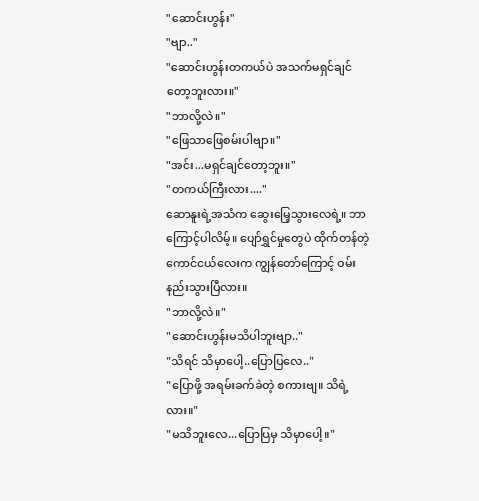"ဆောင်းဟွန်း"
"ဗျာ.."
"ဆောင်းဟွန်းတကယ်ပဲ အသက်မရှင်ချင်တော့ဘူးလား။"
"ဘာလို့လဲ။"
"ဖြေသာဖြေစမ်းပါဗျာ။"
"အင်း...မရှင်ချင်တော့ဘူး။"
"တကယ်ကြီးလား...."
ဆောနူးရဲ့အသံက ဆွေးမြေ့သွားလေရဲ့။ ဘာကြောင့်ပါလိမ့်။ ပျော်ရွှင်မှုတွေပဲ ထိုက်တန်တဲ့ ကောင်ငယ်လေးက ကျွန်တော်ကြောင့် ဝမ်းနည်းသွားပြီလား။
"ဘာလို့လဲ။"
"ဆောင်းဟွန်းမသိပါဘူးဗျာ.."
"သိရင် သိမှာပေါ့..ပြောပြလေ.."
"ပြောဖို့ အရမ်းခက်ခဲတဲ့ စကားဗျ။ သိရဲ့လား။"
"မသိဘူးလေ...ပြောပြမှ သိမှာပေါ့။"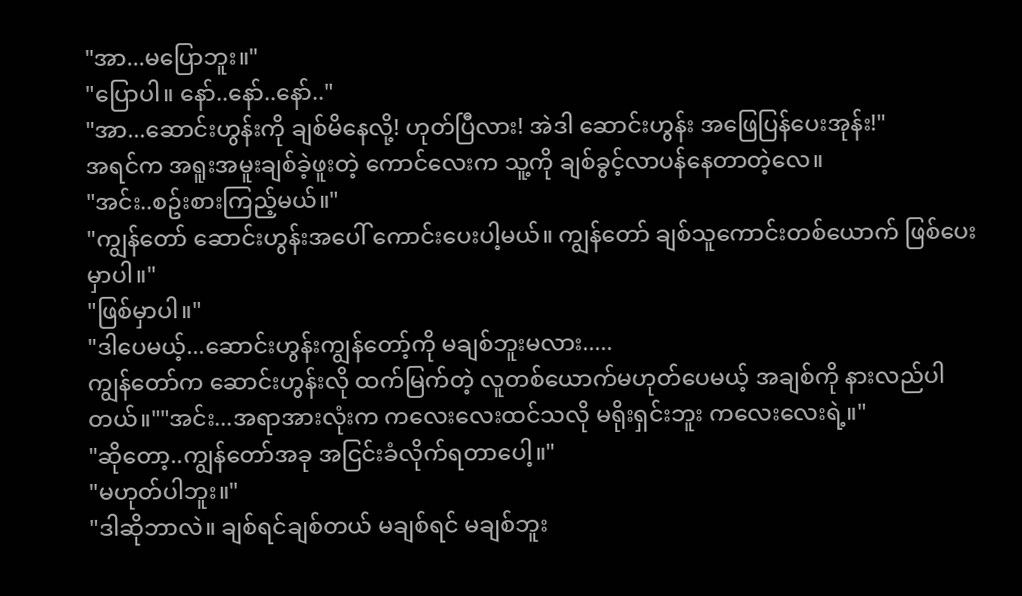"အာ...မပြောဘူး။"
"ပြောပါ။ နော်..နော်..နော်.."
"အာ...ဆောင်းဟွန်းကို ချစ်မိနေလို့! ဟုတ်ပြီလား! အဲဒါ ဆောင်းဟွန်း အဖြေပြန်ပေးအုန်း!"
အရင်က အရူးအမူးချစ်ခဲ့ဖူးတဲ့ ကောင်လေးက သူ့ကို ချစ်ခွင့်လာပန်နေတာတဲ့လေ။
"အင်း..စဥ်းစားကြည့်မယ်။"
"ကျွန်တော် ဆောင်းဟွန်းအပေါ် ကောင်းပေးပါ့မယ်။ ကျွန်တော် ချစ်သူကောင်းတစ်ယောက် ဖြစ်ပေးမှာပါ။"
"ဖြစ်မှာပါ။"
"ဒါပေမယ့်...ဆောင်းဟွန်းကျွန်တော့်ကို မချစ်ဘူးမလား.....
ကျွန်တော်က ဆောင်းဟွန်းလို ထက်မြက်တဲ့ လူတစ်ယောက်မဟုတ်ပေမယ့် အချစ်ကို နားလည်ပါတယ်။""အင်း...အရာအားလုံးက ကလေးလေးထင်သလို မရိုးရှင်းဘူး ကလေးလေးရဲ့။"
"ဆိုတော့..ကျွန်တော်အခု အငြင်းခံလိုက်ရတာပေါ့။"
"မဟုတ်ပါဘူး။"
"ဒါဆိုဘာလဲ။ ချစ်ရင်ချစ်တယ် မချစ်ရင် မချစ်ဘူး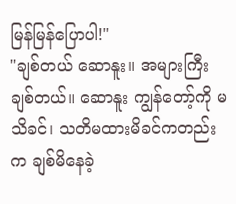မြန်မြန်ပြောပါ!"
"ချစ်တယ် ဆောနူး။ အများကြီးချစ်တယ်။ ဆောနူး ကျွန်တော့်ကို မသိခင်၊ သတိမထားမိခင်ကတည်းက ချစ်မိနေခဲ့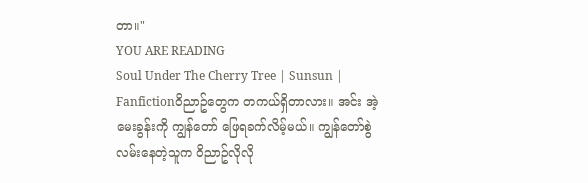တာ။"
YOU ARE READING
Soul Under The Cherry Tree | Sunsun |
Fanfictionဝိညာဥ်တွေက တကယ်ရှိတာလား။ အင်း အဲ့မေးခွန်းကို ကျွန်တော် ဖြေရခက်လိမ့်မယ်။ ကျွန်တော်စွဲလမ်းနေတဲ့သူက ဝိညာဥ်လိုလို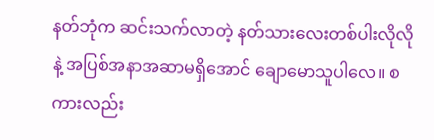နတ်ဘုံက ဆင်းသက်လာတဲ့ နတ်သားလေးတစ်ပါးလိုလိုနဲ့ အပြစ်အနာအဆာမရှိအောင် ချောမောသူပါလေ။ စကားလည်း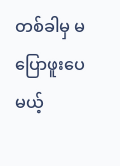တစ်ခါမှ မပြောဖူးပေမယ့်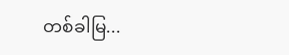တစ်ခါမြ...